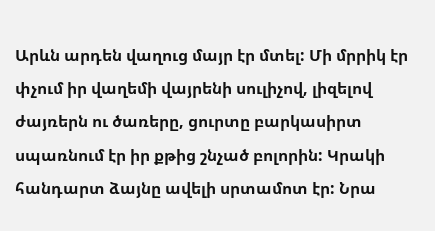Արևն արդեն վաղուց մայր էր մտել: Մի մրրիկ էր փչում իր վաղեմի վայրենի սուլիչով, լիզելով ժայռերն ու ծառերը, ցուրտը բարկասիրտ սպառնում էր իր քթից շնչած բոլորին: Կրակի հանդարտ ձայնը ավելի սրտամոտ էր: Նրա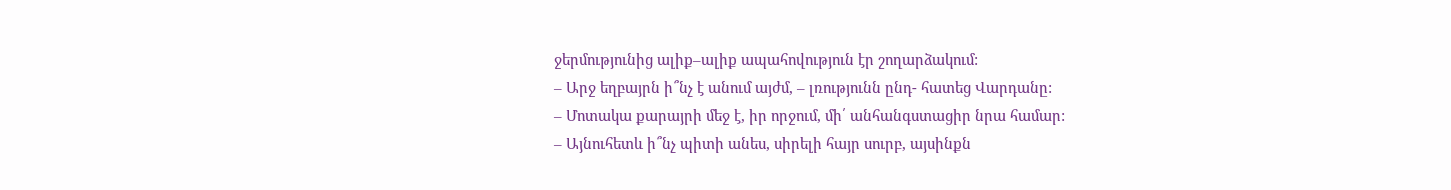ջերմությունից ալիք–ալիք ապահովություն էր շողարձակում:
– Արջ եղբայրն ի՞նչ է անում այժմ, – լռությունն ընդ- հատեց Վարդանը:
– Մոտակա քարայրի մեջ է, իր որջում, մի՛ անհանգստացիր նրա համար:
– Այնուհետև ի՞նչ պիտի անես, սիրելի հայր սուրբ, այսինքն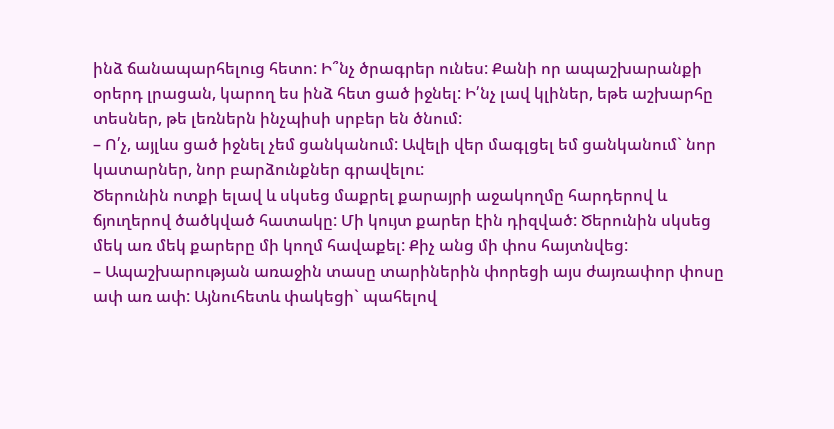ինձ ճանապարհելուց հետո: Ի՞նչ ծրագրեր ունես: Քանի որ ապաշխարանքի օրերդ լրացան, կարող ես ինձ հետ ցած իջնել: Ի՛նչ լավ կլիներ, եթե աշխարհը տեսներ, թե լեռներն ինչպիսի սրբեր են ծնում:
– Ո՛չ, այլևս ցած իջնել չեմ ցանկանում: Ավելի վեր մագլցել եմ ցանկանում` նոր կատարներ, նոր բարձունքներ գրավելու:
Ծերունին ոտքի ելավ և սկսեց մաքրել քարայրի աջակողմը հարդերով և ճյուղերով ծածկված հատակը: Մի կույտ քարեր էին դիզված: Ծերունին սկսեց մեկ առ մեկ քարերը մի կողմ հավաքել: Քիչ անց մի փոս հայտնվեց:
– Ապաշխարության առաջին տասը տարիներին փորեցի այս ժայռափոր փոսը ափ առ ափ: Այնուհետև փակեցի` պահելով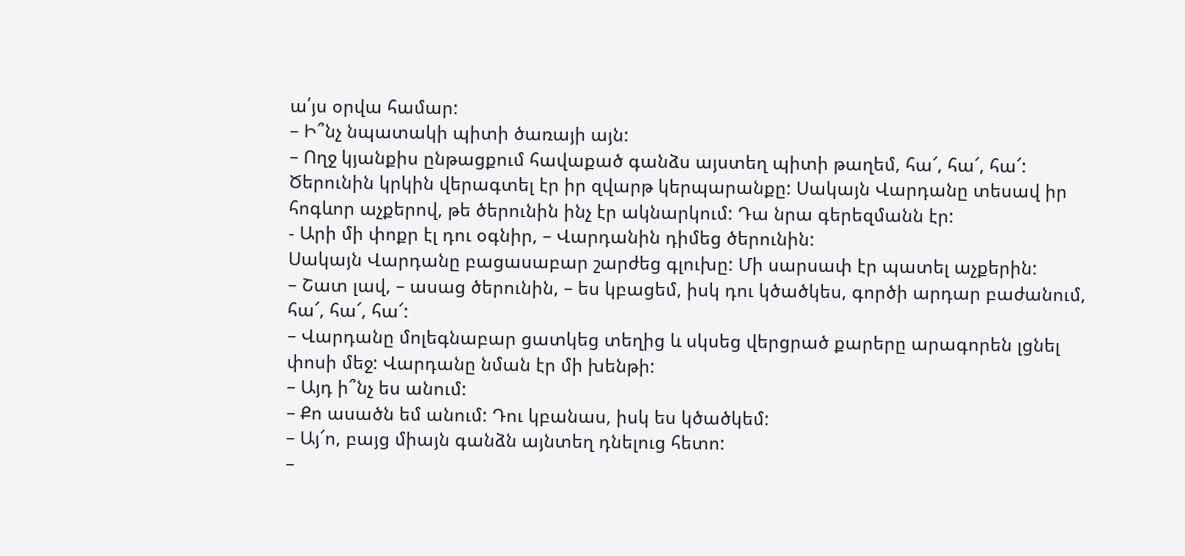ա՛յս օրվա համար:
– Ի՞նչ նպատակի պիտի ծառայի այն:
– Ողջ կյանքիս ընթացքում հավաքած գանձս այստեղ պիտի թաղեմ, հա՜, հա՜, հա՜:
Ծերունին կրկին վերագտել էր իր զվարթ կերպարանքը: Սակայն Վարդանը տեսավ իր հոգևոր աչքերով, թե ծերունին ինչ էր ակնարկում: Դա նրա գերեզմանն էր:
- Արի մի փոքր էլ դու օգնիր, – Վարդանին դիմեց ծերունին:
Սակայն Վարդանը բացասաբար շարժեց գլուխը: Մի սարսափ էր պատել աչքերին:
– Շատ լավ, – ասաց ծերունին, – ես կբացեմ, իսկ դու կծածկես, գործի արդար բաժանում, հա՜, հա՜, հա՜:
– Վարդանը մոլեգնաբար ցատկեց տեղից և սկսեց վերցրած քարերը արագորեն լցնել փոսի մեջ: Վարդանը նման էր մի խենթի:
– Այդ ի՞նչ ես անում:
– Քո ասածն եմ անում: Դու կբանաս, իսկ ես կծածկեմ:
– Այ՜ո, բայց միայն գանձն այնտեղ դնելուց հետո:
–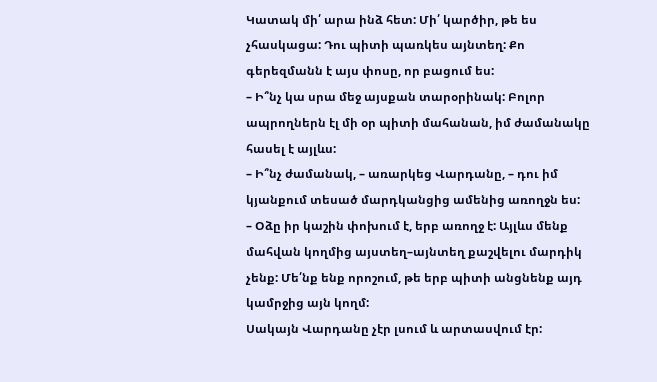Կատակ մի՛ արա ինձ հետ: Մի՛ կարծիր, թե ես չհասկացա: Դու պիտի պառկես այնտեղ: Քո գերեզմանն է այս փոսը, որ բացում ես:
– Ի՞նչ կա սրա մեջ այսքան տարօրինակ: Բոլոր ապրողներն էլ մի օր պիտի մահանան, իմ ժամանակը հասել է այլևս:
– Ի՞նչ ժամանակ, – առարկեց Վարդանը, – դու իմ կյանքում տեսած մարդկանցից ամենից առողջն ես:
– Օձը իր կաշին փոխում է, երբ առողջ է: Այլևս մենք մահվան կողմից այստեղ–այնտեղ քաշվելու մարդիկ չենք: Մե՛նք ենք որոշում, թե երբ պիտի անցնենք այդ կամրջից այն կողմ:
Սակայն Վարդանը չէր լսում և արտասվում էր: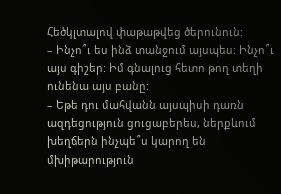Հեծկլտալով փաթաթվեց ծերունուն:
– Ինչո՞ւ ես ինձ տանջում այսպես: Ինչո՞ւ այս գիշեր: Իմ գնալուց հետո թող տեղի ունենա այս բանը:
– Եթե դու մահվանն այսպիսի դառն ազդեցություն ցուցաբերես, ներքևում խեղճերն ինչպե՞ս կարող են մխիթարություն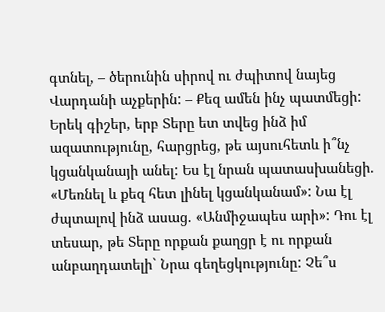գտնել, – ծերունին սիրով ու ժպիտով նայեց Վարդանի աչքերին: – Քեզ ամեն ինչ պատմեցի: Երեկ գիշեր, երբ Տերը ետ տվեց ինձ իմ ազատությունը, հարցրեց, թե այսուհետև ի՞նչ կցանկանայի անել: Ես էլ նրան պատասխանեցի. «Մեռնել և քեզ հետ լինել կցանկանամ»: Նա էլ ժպտալով ինձ ասաց. «Անմիջապես արի»: Դու էլ տեսար, թե Տերը որքան քաղցր է ու որքան անբաղդատելի` Նրա գեղեցկությունը: Չե՞ս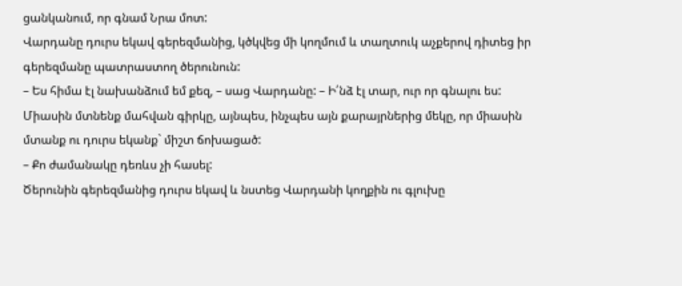ցանկանում, որ գնամ Նրա մոտ:
Վարդանը դուրս եկավ գերեզմանից, կծկվեց մի կողմում և տաղտուկ աչքերով դիտեց իր գերեզմանը պատրաստող ծերունուն:
– Ես հիմա էլ նախանձում եմ քեզ, – սաց Վարդանը: – Ի՛նձ էլ տար, ուր որ գնալու ես: Միասին մտնենք մահվան գիրկը, այնպես, ինչպես այն քարայրներից մեկը, որ միասին մտանք ու դուրս եկանք` միշտ ճոխացած:
– Քո ժամանակը դեռևս չի հասել:
Ծերունին գերեզմանից դուրս եկավ և նստեց Վարդանի կողքին ու գլուխը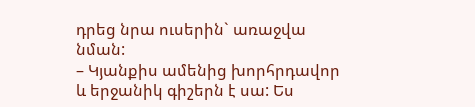դրեց նրա ուսերին` առաջվա նման:
– Կյանքիս ամենից խորհրդավոր և երջանիկ գիշերն է սա: Ես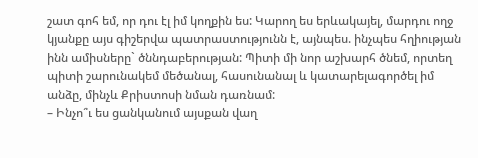շատ գոհ եմ, որ դու էլ իմ կողքին ես: Կարող ես երևակայել, մարդու ողջ կյանքը այս գիշերվա պատրաստությունն է, այնպես. ինչպես հղիության ինն ամիսները` ծննդաբերության: Պիտի մի նոր աշխարհ ծնեմ, որտեղ պիտի շարունակեմ մեծանալ, հասունանալ և կատարելագործել իմ անձը, մինչև Քրիստոսի նման դառնամ:
– Ինչո՞ւ ես ցանկանում այսքան վաղ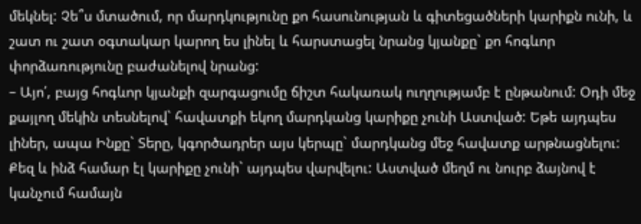մեկնել: Չե՞ս մտածում, որ մարդկությունը քո հասունության և գիտեցածների կարիքն ունի, և շատ ու շատ օգտակար կարող ես լինել և հարստացել նրանց կյանքը` քո հոգևոր փորձառությունը բաժանելով նրանց:
– Այո՛, բայց հոգևոր կյանքի զարգացումը ճիշտ հակառակ ուղղությամբ է ընթանում: Օդի մեջ քայլող մեկին տեսնելով` հավատքի եկող մարդկանց կարիքը չունի Աստված: Եթե այդպես լիներ, ապա Ինքը` Տերը, կգործադրեր այս կերպը` մարդկանց մեջ հավատք արթնացնելու: Քեզ և ինձ համար էլ կարիքը չունի` այդպես վարվելու: Աստված մեղմ ու նուրբ ձայնով է կանչում համայն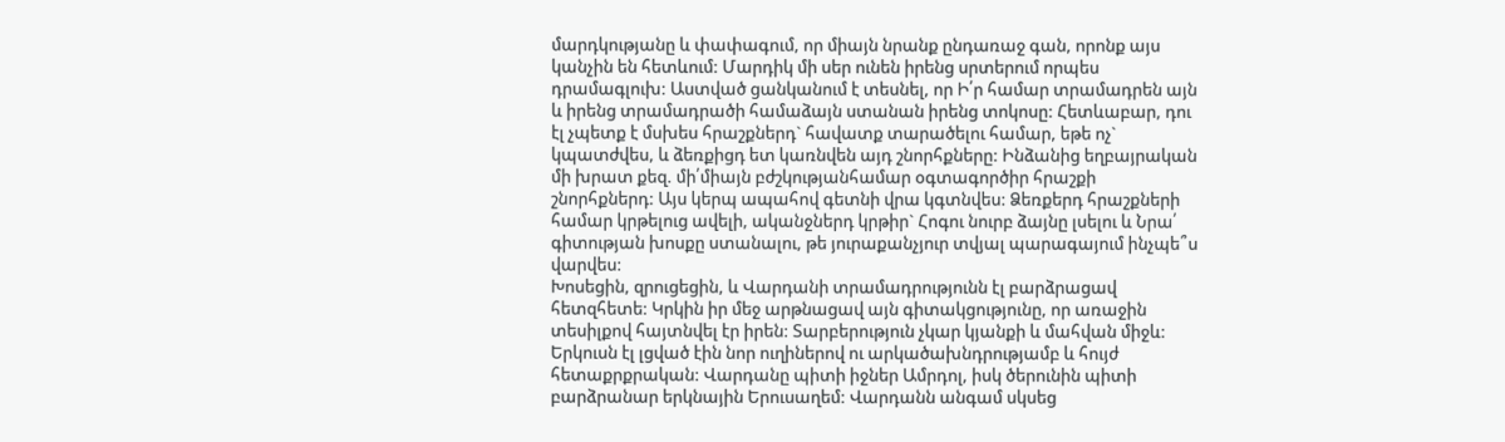մարդկությանը և փափագում, որ միայն նրանք ընդառաջ գան, որոնք այս կանչին են հետևում: Մարդիկ մի սեր ունեն իրենց սրտերում որպես դրամագլուխ: Աստված ցանկանում է տեսնել, որ Ի՛ր համար տրամադրեն այն և իրենց տրամադրածի համաձայն ստանան իրենց տոկոսը: Հետևաբար, դու էլ չպետք է մսխես հրաշքներդ` հավատք տարածելու համար, եթե ոչ` կպատժվես, և ձեռքիցդ ետ կառնվեն այդ շնորհքները: Ինձանից եղբայրական մի խրատ քեզ. մի՛միայն բժշկությանհամար օգտագործիր հրաշքի շնորհքներդ: Այս կերպ ապահով գետնի վրա կգտնվես: Ձեռքերդ հրաշքների համար կրթելուց ավելի, ականջներդ կրթիր` Հոգու նուրբ ձայնը լսելու և Նրա՛ գիտության խոսքը ստանալու, թե յուրաքանչյուր տվյալ պարագայում ինչպե՞ս վարվես:
Խոսեցին, զրուցեցին, և Վարդանի տրամադրությունն էլ բարձրացավ հետզհետե: Կրկին իր մեջ արթնացավ այն գիտակցությունը, որ առաջին տեսիլքով հայտնվել էր իրեն: Տարբերություն չկար կյանքի և մահվան միջև: Երկուսն էլ լցված էին նոր ուղիներով ու արկածախնդրությամբ և հույժ հետաքրքրական: Վարդանը պիտի իջներ Ամրդոլ, իսկ ծերունին պիտի բարձրանար երկնային Երուսաղեմ: Վարդանն անգամ սկսեց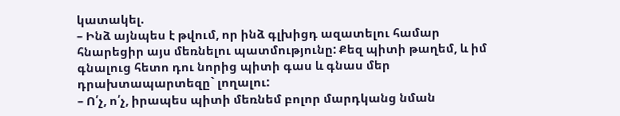կատակել.
– Ինձ այնպես է թվում, որ ինձ գլխիցդ ազատելու համար հնարեցիր այս մեռնելու պատմությունը: Քեզ պիտի թաղեմ, և իմ գնալուց հետո դու նորից պիտի գաս և գնաս մեր դրախտապարտեզը` լողալու:
– Ո՛չ, ո՛չ, իրապես պիտի մեռնեմ բոլոր մարդկանց նման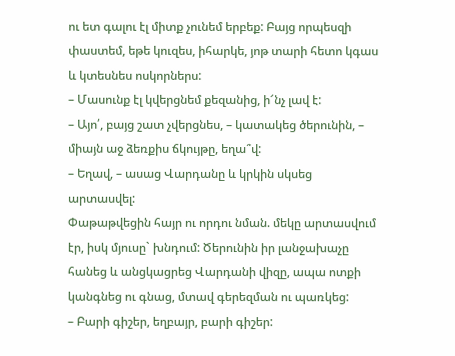ու ետ գալու էլ միտք չունեմ երբեք: Բայց որպեսզի փաստեմ, եթե կուզես, իհարկե, յոթ տարի հետո կգաս և կտեսնես ոսկորներս:
– Մասունք էլ կվերցնեմ քեզանից, ի՜նչ լավ է:
– Այո՛, բայց շատ չվերցնես, – կատակեց ծերունին, – միայն աջ ձեռքիս ճկույթը, եղա՞վ:
– Եղավ, – ասաց Վարդանը և կրկին սկսեց արտասվել:
Փաթաթվեցին հայր ու որդու նման. մեկը արտասվում էր, իսկ մյուսը` խնդում: Ծերունին իր լանջախաչը հանեց և անցկացրեց Վարդանի վիզը, ապա ոտքի կանգնեց ու գնաց, մտավ գերեզման ու պառկեց:
– Բարի գիշեր, եղբայր, բարի գիշեր: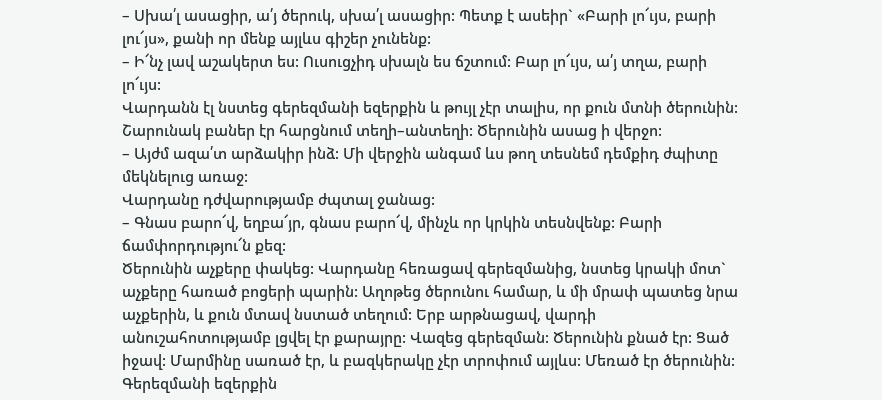– Սխա՛լ ասացիր, ա՛յ ծերուկ, սխա՛լ ասացիր: Պետք է ասեիր` «Բարի լո՜ւյս, բարի լու՜յս», քանի որ մենք այլևս գիշեր չունենք:
– Ի՜նչ լավ աշակերտ ես: Ուսուցչիդ սխալն ես ճշտում: Բար լո՜ւյս, ա՛յ տղա, բարի լո՜ւյս:
Վարդանն էլ նստեց գերեզմանի եզերքին և թույլ չէր տալիս, որ քուն մտնի ծերունին: Շարունակ բաներ էր հարցնում տեղի–անտեղի: Ծերունին ասաց ի վերջո:
– Այժմ ազա՛տ արձակիր ինձ: Մի վերջին անգամ ևս թող տեսնեմ դեմքիդ ժպիտը մեկնելուց առաջ:
Վարդանը դժվարությամբ ժպտալ ջանաց:
– Գնաս բարո՜վ, եղբա՜յր, գնաս բարո՜վ, մինչև որ կրկին տեսնվենք: Բարի ճամփորդությու՜ն քեզ:
Ծերունին աչքերը փակեց: Վարդանը հեռացավ գերեզմանից, նստեց կրակի մոտ` աչքերը հառած բոցերի պարին: Աղոթեց ծերունու համար, և մի մրափ պատեց նրա աչքերին, և քուն մտավ նստած տեղում: Երբ արթնացավ, վարդի անուշահոտությամբ լցվել էր քարայրը: Վազեց գերեզման: Ծերունին քնած էր: Ցած իջավ: Մարմինը սառած էր, և բազկերակը չէր տրոփում այլևս: Մեռած էր ծերունին: Գերեզմանի եզերքին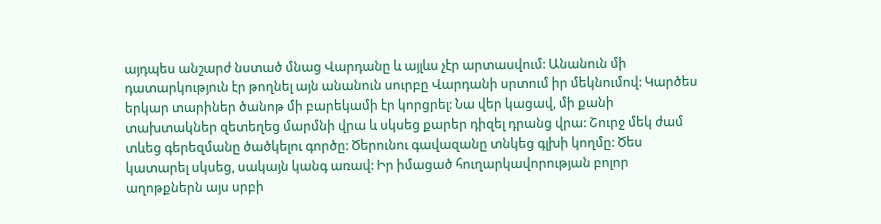այդպես անշարժ նստած մնաց Վարդանը և այլևս չէր արտասվում: Անանուն մի դատարկություն էր թողնել այն անանուն սուրբը Վարդանի սրտում իր մեկնումով: Կարծես երկար տարիներ ծանոթ մի բարեկամի էր կորցրել: Նա վեր կացավ, մի քանի տախտակներ զետեղեց մարմնի վրա և սկսեց քարեր դիզել դրանց վրա: Շուրջ մեկ ժամ տևեց գերեզմանը ծածկելու գործը: Ծերունու գավազանը տնկեց գլխի կողմը: Ծես կատարել սկսեց, սակայն կանգ առավ: Իր իմացած հուղարկավորության բոլոր աղոթքներն այս սրբի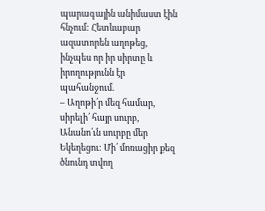պարագային անիմաստ էին հնչում: Հետևաբար ազատորեն աղոթեց, ինչպես որ իր սիրտը և իրողությունն էր պահանջում.
– Աղոթի՛ր մեզ համար, սիրելի՛ հայր սուրբ, Անանո՛ւն սուրբը մեր Եկեղեցու: Մի՛ մոռացիր քեզ ծնունդ տվող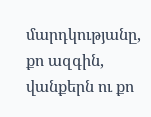մարդկությանը, քո ազգին, վանքերն ու քո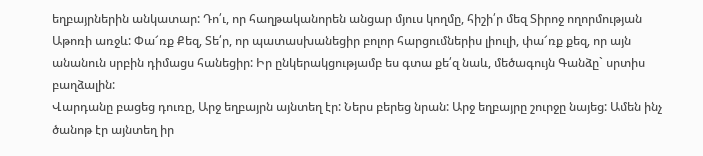եղբայրներին անկատար: Դո՛ւ, որ հաղթականորեն անցար մյուս կողմը, հիշի՛ր մեզ Տիրոջ ողորմության Աթոռի առջև: Փա՜ռք Քեզ, Տե՛ր, որ պատասխանեցիր բոլոր հարցումներիս լիուլի, փա՜ռք քեզ, որ այն անանուն սրբին դիմացս հանեցիր: Իր ընկերակցությամբ ես գտա քե՛զ նաև, մեծագույն Գանձը` սրտիս բաղձալին:
Վարդանը բացեց դուռը, Արջ եղբայրն այնտեղ էր: Ներս բերեց նրան: Արջ եղբայրը շուրջը նայեց: Ամեն ինչ ծանոթ էր այնտեղ իր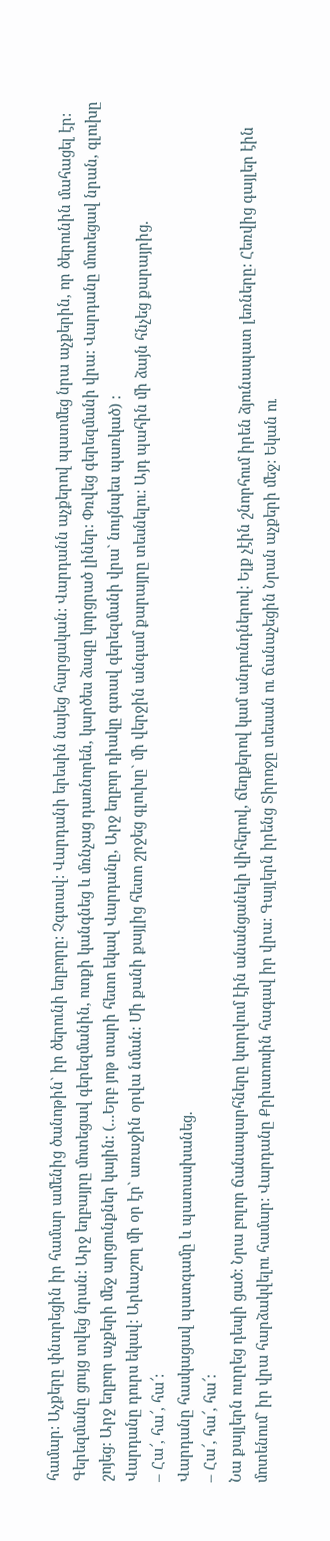համար: Աչքերը փնտրեցին իր համար ամենից ծանոթին` իր ծերունի եղբորը: Չգտավ: Վարդանի երեսին նայեց հարցական: Վարդանն աչքերով պատմեց նրա աչքերին, որ ծերունին մահացել էր: Գերեզմանը ցույց տվեց նրան: Արջ եղբայրը մոտեցավ գերեզմանին, ոտքի կանգնեց և մռնչաց դառնորեն, կարծես ձագը կորցրած լիներ: Փռվեց գերեզմանի վրա: Վարդանը մոտեցավ նրան, գլուխը շոյեց: Արջ եղբոր աչքերի մեջ արցունքներ կային: (...Երբ յոթ տարի հետո եկավ Վարդանը, Արջ եղբոր դիակը գտավ գերեզմանի վրա` նույնպես պառկած) :
Վարդանը դուրս եկավ: Արևաշող մի օր էր` առաջին օրվա նման: Մի քանի քայլից հետո շրջեց գլուխը` մի վերջին անգամ քարայրը տեսնելու: Այդ պահին մի ձայն հնչեց քարայրից.
– Հա՜, հա՜, հա՜:
Վարդանը հասկացավ պատգամը և պատասխանեց.
– Հա՜, հա՜, հա՜:
Նա քայլերն ուղղեց դեպի ցած: Նրա բոլոր ճանապարհները կտրվում էին անանցանելի վիհերով, ճեղքերով կամ անդունդներով: Ելք չէին շնորհում իրեն ձյունապատ լեռները: Հեռվից գայլեր էին մոտենում` իր վրա հարձակվելու համար: Վարդանը Քրիստոսին հագավ իր վրա: Գայլերն իրենց Տիրոջը տեսան ու ճանաչեցին Նրան աչքերի մեջ: Եկան ու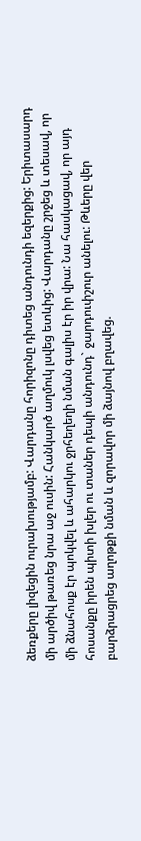ձեռքերը լիզեցին ուրախությամբ: Վարդանը հորիզոնը դիտեց անդունդի եզերքից: Երիտասարդ մի արծիվ թառեց նրա աջ ուսին: Հանկարծ աղմուկ լսվեց ետևից: Վարդանը շրջեց և տեսավ, որ մի ձնահոսք էր պոկվել և ահարկու ջրհեղեղի նման գալիս էր իր վրա: Նա հասկացավ, որ այդ հոսանքը իրեն պիտի խլեր ու տաներ դեպի անդունդ` ջարդուփշուր անելու: Թևերը վեր բարձրացրեց աղոթքի նման և զորավոր մի ձայնով բղավեց.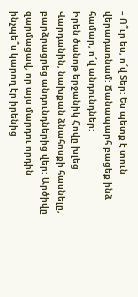– Ո՞ւր ես, ո՜վ Տեր: Ես պետք է տուն վերադառնամ: Ճանապարհ բացեք ինձ համար, ո՜վ անդունդներ:
Իրեն ծանոթ երջանիկ Հովը խլեց Վարդանին, նախքան ձնահոսքի հասնելը, բարձրացրեց անդունդներից վեր: Արծիվը զարմացավ, որ այս մարդու որդին ինչպե՞ս կարող էր իրենից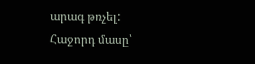արագ թռչել:
Հաջորդ մասը՝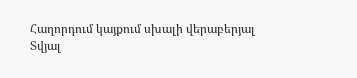Հաղորդում կայքում սխալի վերաբերյալ
Տվյալ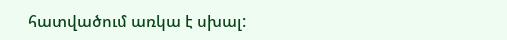հատվածում առկա է սխալ: